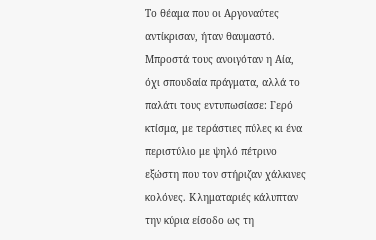Το θέαμα που οι Αργοναύτες αντίκρισαν, ήταν θαυμαστό. Μπροστά τους ανοιγόταν η Αία, όχι σπουδαία πράγματα, αλλά το παλάτι τους εντυπωσίασε: Γερό κτίσμα, με τεράστιες πύλες κι ένα περιστύλιο με ψηλό πέτρινο εξώστη που τον στήριζαν χάλκινες κολόνες. Κληματαριές κάλυπταν την κύρια είσοδο ως τη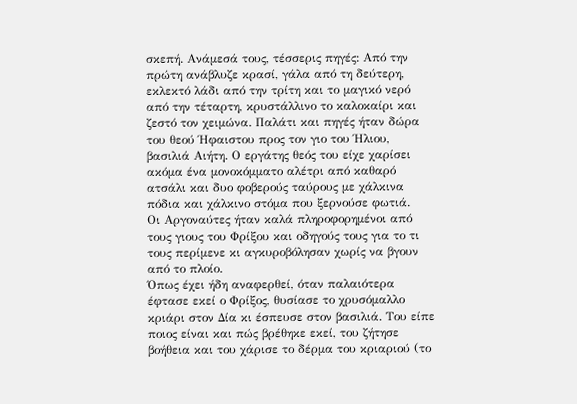σκεπή. Ανάμεσά τους, τέσσερις πηγές: Από την πρώτη ανάβλυζε κρασί, γάλα από τη δεύτερη, εκλεκτό λάδι από την τρίτη και το μαγικό νερό από την τέταρτη, κρυστάλλινο το καλοκαίρι και ζεστό τον χειμώνα. Παλάτι και πηγές ήταν δώρα του θεού Ήφαιστου προς τον γιο του Ήλιου, βασιλιά Αιήτη. Ο εργάτης θεός του είχε χαρίσει ακόμα ένα μονοκόμματο αλέτρι από καθαρό ατσάλι και δυο φοβερούς ταύρους με χάλκινα πόδια και χάλκινο στόμα που ξερνούσε φωτιά.
Οι Αργοναύτες ήταν καλά πληροφορημένοι από τους γιους του Φρίξου και οδηγούς τους για το τι τους περίμενε κι αγκυροβόλησαν χωρίς να βγουν από το πλοίο.
Όπως έχει ήδη αναφερθεί, όταν παλαιότερα έφτασε εκεί ο Φρίξος, θυσίασε το χρυσόμαλλο κριάρι στον Δία κι έσπευσε στον βασιλιά. Του είπε ποιος είναι και πώς βρέθηκε εκεί, του ζήτησε βοήθεια και του χάρισε το δέρμα του κριαριού (το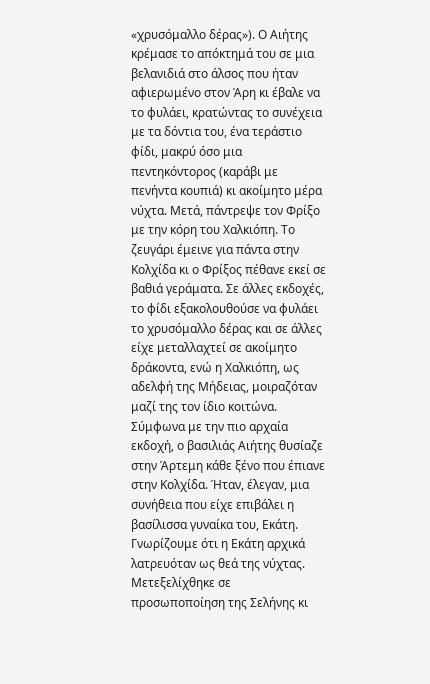«χρυσόμαλλο δέρας»). Ο Αιήτης κρέμασε το απόκτημά του σε μια βελανιδιά στο άλσος που ήταν αφιερωμένο στον Άρη κι έβαλε να το φυλάει, κρατώντας το συνέχεια με τα δόντια του, ένα τεράστιο φίδι, μακρύ όσο μια πεντηκόντορος (καράβι με πενήντα κουπιά) κι ακοίμητο μέρα νύχτα. Μετά, πάντρεψε τον Φρίξο με την κόρη του Χαλκιόπη. Το ζευγάρι έμεινε για πάντα στην Κολχίδα κι ο Φρίξος πέθανε εκεί σε βαθιά γεράματα. Σε άλλες εκδοχές, το φίδι εξακολουθούσε να φυλάει το χρυσόμαλλο δέρας και σε άλλες είχε μεταλλαχτεί σε ακοίμητο δράκοντα, ενώ η Χαλκιόπη, ως αδελφή της Μήδειας, μοιραζόταν μαζί της τον ίδιο κοιτώνα.
Σύμφωνα με την πιο αρχαία εκδοχή, ο βασιλιάς Αιήτης θυσίαζε στην Άρτεμη κάθε ξένο που έπιανε στην Κολχίδα. Ήταν, έλεγαν, μια συνήθεια που είχε επιβάλει η βασίλισσα γυναίκα του, Εκάτη. Γνωρίζουμε ότι η Εκάτη αρχικά λατρευόταν ως θεά της νύχτας. Μετεξελίχθηκε σε προσωποποίηση της Σελήνης κι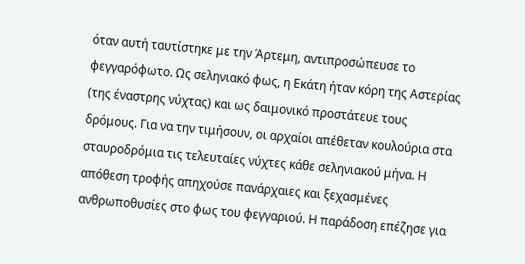όταν αυτή ταυτίστηκε με την Άρτεμη, αντιπροσώπευσε το φεγγαρόφωτο. Ως σεληνιακό φως, η Εκάτη ήταν κόρη της Αστερίας (της έναστρης νύχτας) και ως δαιμονικό προστάτευε τους δρόμους. Για να την τιμήσουν, οι αρχαίοι απέθεταν κουλούρια στα σταυροδρόμια τις τελευταίες νύχτες κάθε σεληνιακού μήνα. Η απόθεση τροφής απηχούσε πανάρχαιες και ξεχασμένες ανθρωποθυσίες στο φως του φεγγαριού. Η παράδοση επέζησε για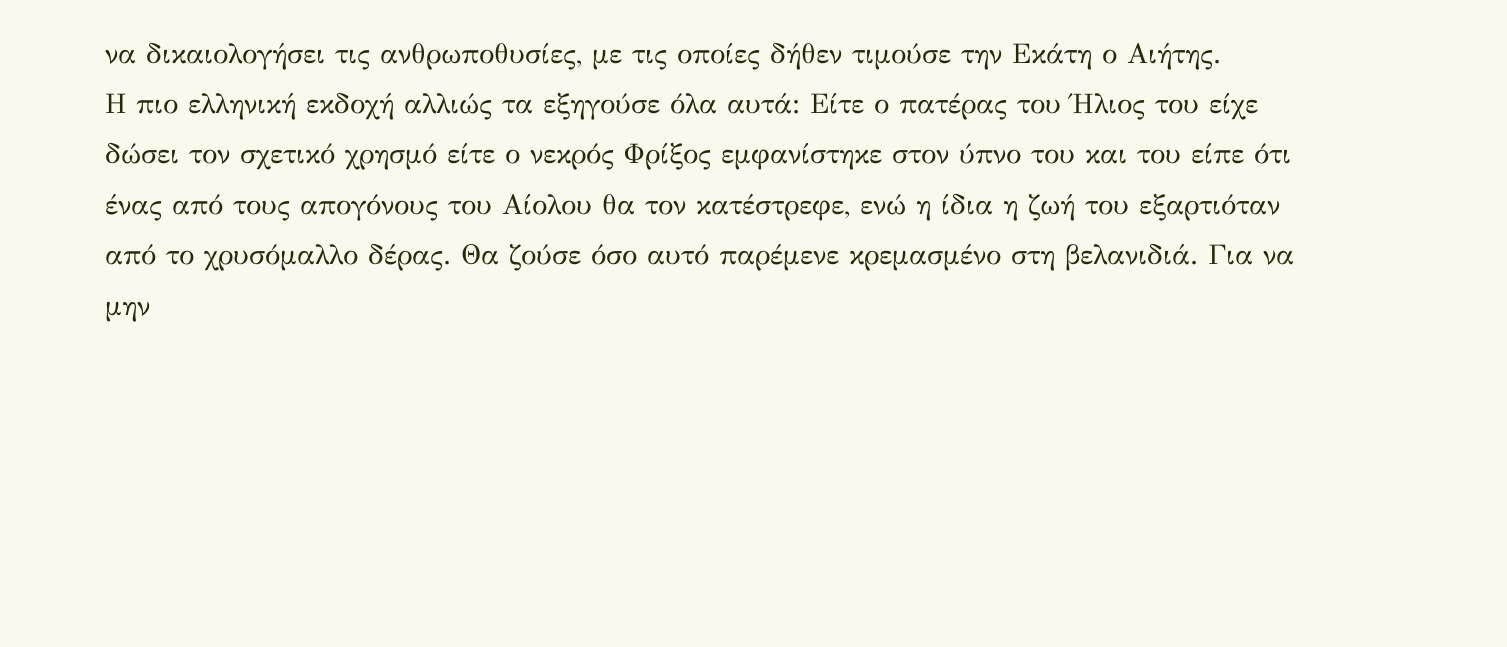να δικαιολογήσει τις ανθρωποθυσίες, με τις οποίες δήθεν τιμούσε την Εκάτη ο Αιήτης.
Η πιο ελληνική εκδοχή αλλιώς τα εξηγούσε όλα αυτά: Είτε ο πατέρας του Ήλιος του είχε δώσει τον σχετικό χρησμό είτε ο νεκρός Φρίξος εμφανίστηκε στον ύπνο του και του είπε ότι ένας από τους απογόνους του Αίολου θα τον κατέστρεφε, ενώ η ίδια η ζωή του εξαρτιόταν από το χρυσόμαλλο δέρας. Θα ζούσε όσο αυτό παρέμενε κρεμασμένο στη βελανιδιά. Για να μην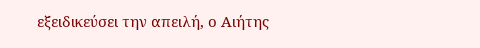εξειδικεύσει την απειλή, ο Αιήτης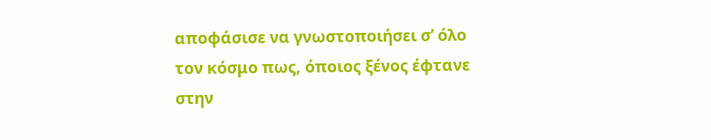αποφάσισε να γνωστοποιήσει σ’ όλο τον κόσμο πως, όποιος ξένος έφτανε στην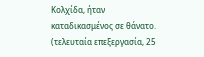Κολχίδα, ήταν καταδικασμένος σε θάνατο.
(τελευταία επεξεργασία, 25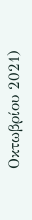Οκτωβρίου 2021)